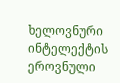ხელოვნური ინტელექტის ეროვნული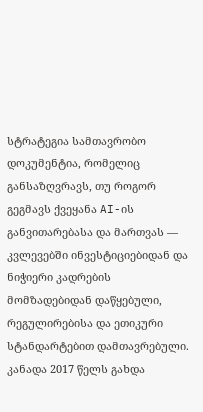სტრატეგია სამთავრობო დოკუმენტია, რომელიც განსაზღვრავს, თუ როგორ გეგმავს ქვეყანა AI-ის განვითარებასა და მართვას — კვლევებში ინვესტიციებიდან და ნიჭიერი კადრების მომზადებიდან დაწყებული, რეგულირებისა და ეთიკური სტანდარტებით დამთავრებული. კანადა 2017 წელს გახდა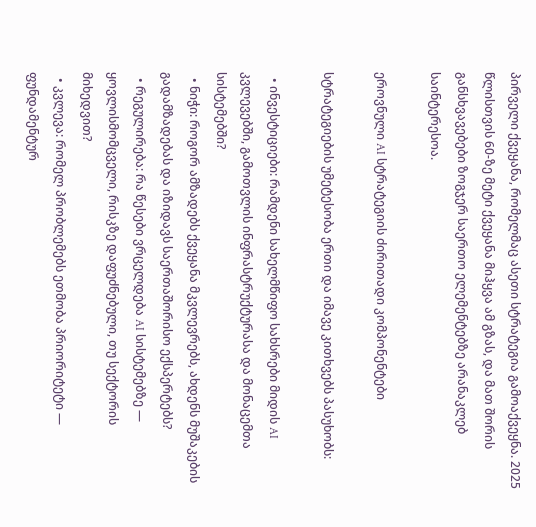პირველი ქვეყანა, რომელმაც ასეთი სტრატეგია გამოაქვეყნა. 2025 წლისთვის 60-ზე მეტი ქვეყანა მიჰყვა ამ გზას, და მათ შორის განსხვავებები ზოგჯერ საერთო ელემენტებზე არანაკლებ საინტერესოა.

ეროვნული AI სტრატეგიის ძირითადი კომპონენტები

სტრატეგიების უმეტესობა ერთი და იმავე კითხვებს პასუხობს:

  • ინვესტიციები: რამდენი სახელმწიფო სახსრები მიდის AI კვლევებში, გამოთვლის ინფრასტრუქტურასა და მონაცემთა სისტემებში?
  • ნიჭი: როგორ ამზადებს ქვეყანა მკვლევრებს, ახდენს მუშაკების გადამზადებას და იზიდავს საერთაშორისო ექსპერტებს?
  • რეგულირება: რა წესები ვრცელდება AI სისტემებზე — ყოვლისმომცველი, რისკზე დაფუძნებული, თუ სექტორის მიხედვით?
  • კვლევა: რომელ პრობლემებს ეთმობა პრიორიტეტი — ფუნდამენტურ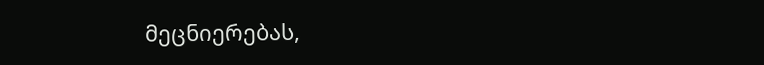მეცნიერებას,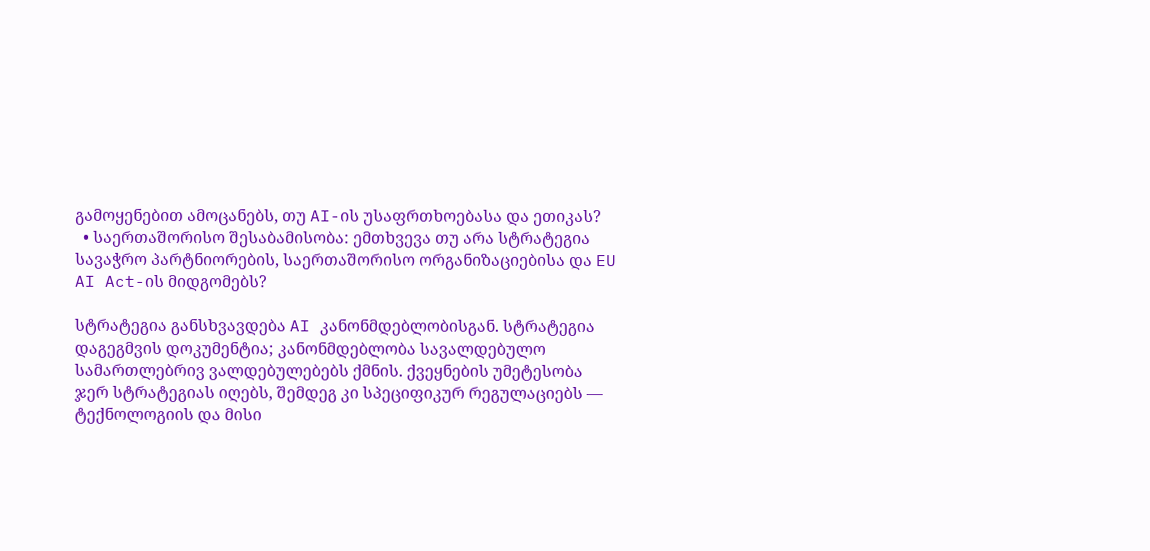გამოყენებით ამოცანებს, თუ AI-ის უსაფრთხოებასა და ეთიკას?
  • საერთაშორისო შესაბამისობა: ემთხვევა თუ არა სტრატეგია სავაჭრო პარტნიორების, საერთაშორისო ორგანიზაციებისა და EU AI Act-ის მიდგომებს?

სტრატეგია განსხვავდება AI კანონმდებლობისგან. სტრატეგია დაგეგმვის დოკუმენტია; კანონმდებლობა სავალდებულო სამართლებრივ ვალდებულებებს ქმნის. ქვეყნების უმეტესობა ჯერ სტრატეგიას იღებს, შემდეგ კი სპეციფიკურ რეგულაციებს — ტექნოლოგიის და მისი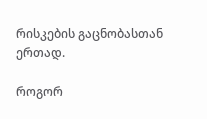რისკების გაცნობასთან ერთად.

როგორ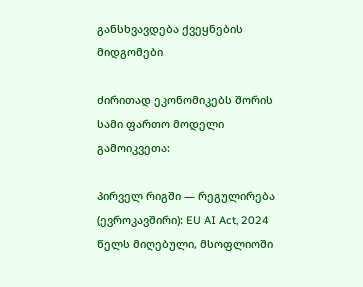განსხვავდება ქვეყნების მიდგომები

ძირითად ეკონომიკებს შორის სამი ფართო მოდელი გამოიკვეთა:

პირველ რიგში — რეგულირება (ევროკავშირი): EU AI Act, 2024 წელს მიღებული, მსოფლიოში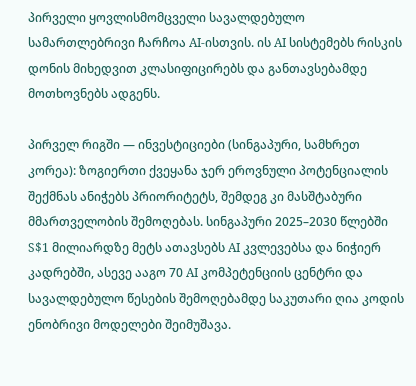პირველი ყოვლისმომცველი სავალდებულო სამართლებრივი ჩარჩოა AI-ისთვის. ის AI სისტემებს რისკის დონის მიხედვით კლასიფიცირებს და განთავსებამდე მოთხოვნებს ადგენს.

პირველ რიგში — ინვესტიციები (სინგაპური, სამხრეთ კორეა): ზოგიერთი ქვეყანა ჯერ ეროვნული პოტენციალის შექმნას ანიჭებს პრიორიტეტს, შემდეგ კი მასშტაბური მმართველობის შემოღებას. სინგაპური 2025–2030 წლებში S$1 მილიარდზე მეტს ათავსებს AI კვლევებსა და ნიჭიერ კადრებში, ასევე ააგო 70 AI კომპეტენციის ცენტრი და სავალდებულო წესების შემოღებამდე საკუთარი ღია კოდის ენობრივი მოდელები შეიმუშავა.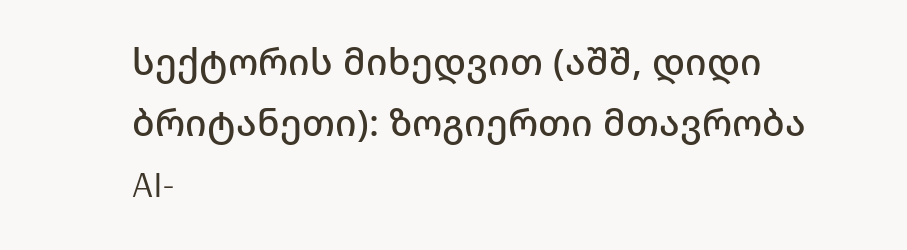სექტორის მიხედვით (აშშ, დიდი ბრიტანეთი): ზოგიერთი მთავრობა AI-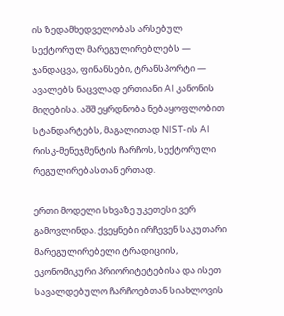ის ზედამხედველობას არსებულ სექტორულ მარეგულირებლებს — ჯანდაცვა, ფინანსები, ტრანსპორტი — ავალებს ნაცვლად ერთიანი AI კანონის მიღებისა. აშშ ეყრდნობა ნებაყოფლობით სტანდარტებს, მაგალითად NIST-ის AI რისკ-მენეჯმენტის ჩარჩოს, სექტორული რეგულირებასთან ერთად.

ერთი მოდელი სხვაზე უკეთესი ვერ გამოვლინდა. ქვეყნები ირჩევენ საკუთარი მარეგულირებელი ტრადიციის, ეკონომიკური პრიორიტეტებისა და ისეთ სავალდებულო ჩარჩოებთან სიახლოვის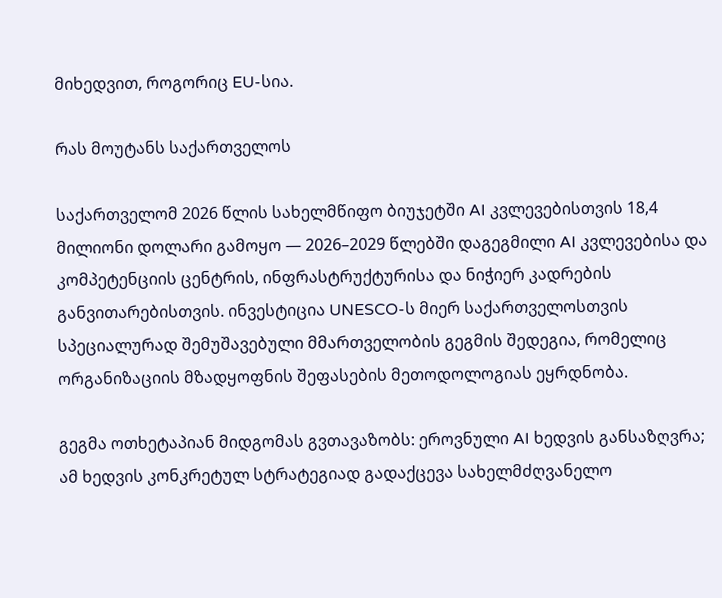მიხედვით, როგორიც EU-სია.

რას მოუტანს საქართველოს

საქართველომ 2026 წლის სახელმწიფო ბიუჯეტში AI კვლევებისთვის 18,4 მილიონი დოლარი გამოყო — 2026–2029 წლებში დაგეგმილი AI კვლევებისა და კომპეტენციის ცენტრის, ინფრასტრუქტურისა და ნიჭიერ კადრების განვითარებისთვის. ინვესტიცია UNESCO-ს მიერ საქართველოსთვის სპეციალურად შემუშავებული მმართველობის გეგმის შედეგია, რომელიც ორგანიზაციის მზადყოფნის შეფასების მეთოდოლოგიას ეყრდნობა.

გეგმა ოთხეტაპიან მიდგომას გვთავაზობს: ეროვნული AI ხედვის განსაზღვრა; ამ ხედვის კონკრეტულ სტრატეგიად გადაქცევა სახელმძღვანელო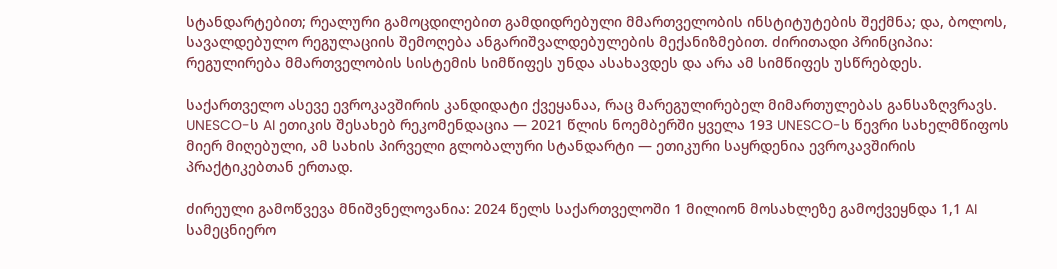სტანდარტებით; რეალური გამოცდილებით გამდიდრებული მმართველობის ინსტიტუტების შექმნა; და, ბოლოს, სავალდებულო რეგულაციის შემოღება ანგარიშვალდებულების მექანიზმებით. ძირითადი პრინციპია: რეგულირება მმართველობის სისტემის სიმწიფეს უნდა ასახავდეს და არა ამ სიმწიფეს უსწრებდეს.

საქართველო ასევე ევროკავშირის კანდიდატი ქვეყანაა, რაც მარეგულირებელ მიმართულებას განსაზღვრავს. UNESCO-ს AI ეთიკის შესახებ რეკომენდაცია — 2021 წლის ნოემბერში ყველა 193 UNESCO-ს წევრი სახელმწიფოს მიერ მიღებული, ამ სახის პირველი გლობალური სტანდარტი — ეთიკური საყრდენია ევროკავშირის პრაქტიკებთან ერთად.

ძირეული გამოწვევა მნიშვნელოვანია: 2024 წელს საქართველოში 1 მილიონ მოსახლეზე გამოქვეყნდა 1,1 AI სამეცნიერო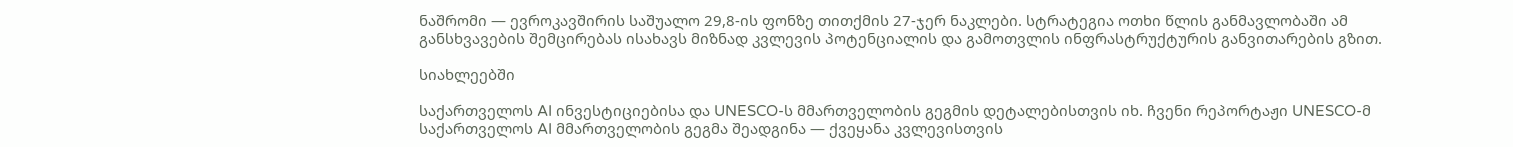ნაშრომი — ევროკავშირის საშუალო 29,8-ის ფონზე თითქმის 27-ჯერ ნაკლები. სტრატეგია ოთხი წლის განმავლობაში ამ განსხვავების შემცირებას ისახავს მიზნად კვლევის პოტენციალის და გამოთვლის ინფრასტრუქტურის განვითარების გზით.

სიახლეებში

საქართველოს AI ინვესტიციებისა და UNESCO-ს მმართველობის გეგმის დეტალებისთვის იხ. ჩვენი რეპორტაჟი UNESCO-მ საქართველოს AI მმართველობის გეგმა შეადგინა — ქვეყანა კვლევისთვის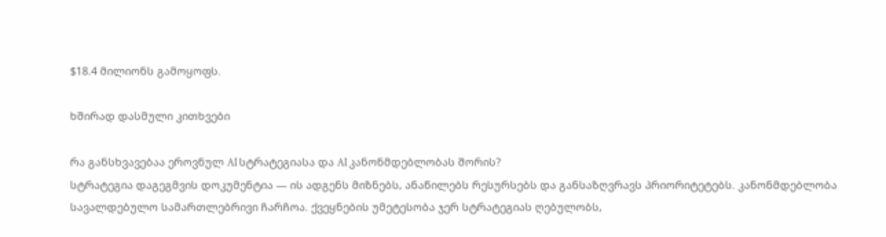$18.4 მილიონს გამოყოფს.

ხშირად დასმული კითხვები

რა განსხვავებაა ეროვნულ AI სტრატეგიასა და AI კანონმდებლობას შორის?
სტრატეგია დაგეგმვის დოკუმენტია — ის ადგენს მიზნებს, ანაწილებს რესურსებს და განსაზღვრავს პრიორიტეტებს. კანონმდებლობა სავალდებულო სამართლებრივი ჩარჩოა. ქვეყნების უმეტესობა ჯერ სტრატეგიას ღებულობს,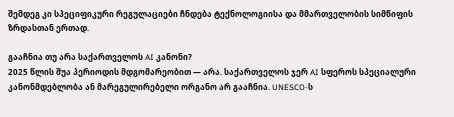შემდეგ კი სპეციფიკური რეგულაციები ჩნდება ტექნოლოგიისა და მმართველობის სიმწიფის ზრდასთან ერთად.

გააჩნია თუ არა საქართველოს AI კანონი?
2025 წლის შუა პერიოდის მდგომარეობით — არა. საქართველოს ჯერ AI სფეროს სპეციალური კანონმდებლობა ან მარეგულირებელი ორგანო არ გააჩნია. UNESCO-ს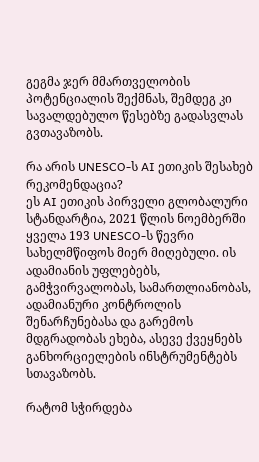გეგმა ჯერ მმართველობის პოტენციალის შექმნას, შემდეგ კი სავალდებულო წესებზე გადასვლას გვთავაზობს.

რა არის UNESCO-ს AI ეთიკის შესახებ რეკომენდაცია?
ეს AI ეთიკის პირველი გლობალური სტანდარტია, 2021 წლის ნოემბერში ყველა 193 UNESCO-ს წევრი სახელმწიფოს მიერ მიღებული. ის ადამიანის უფლებებს, გამჭვირვალობას, სამართლიანობას, ადამიანური კონტროლის შენარჩუნებასა და გარემოს მდგრადობას ეხება, ასევე ქვეყნებს განხორციელების ინსტრუმენტებს სთავაზობს.

რატომ სჭირდება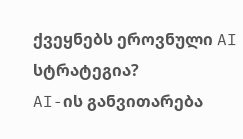ქვეყნებს ეროვნული AI სტრატეგია?
AI-ის განვითარება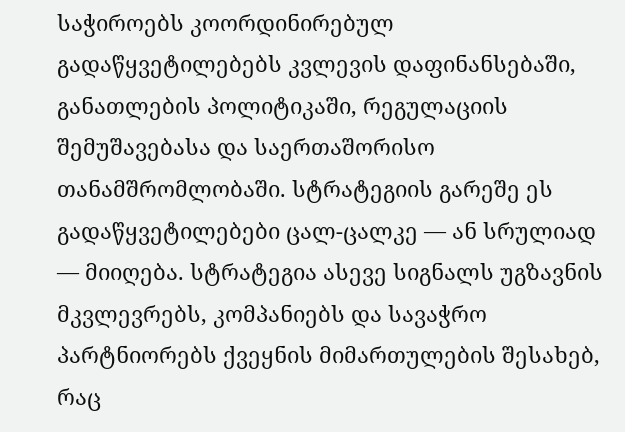საჭიროებს კოორდინირებულ გადაწყვეტილებებს კვლევის დაფინანსებაში, განათლების პოლიტიკაში, რეგულაციის შემუშავებასა და საერთაშორისო თანამშრომლობაში. სტრატეგიის გარეშე ეს გადაწყვეტილებები ცალ-ცალკე — ან სრულიად — მიიღება. სტრატეგია ასევე სიგნალს უგზავნის მკვლევრებს, კომპანიებს და სავაჭრო პარტნიორებს ქვეყნის მიმართულების შესახებ, რაც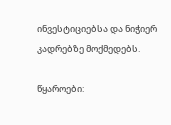ინვესტიციებსა და ნიჭიერ კადრებზე მოქმედებს.

წყაროები: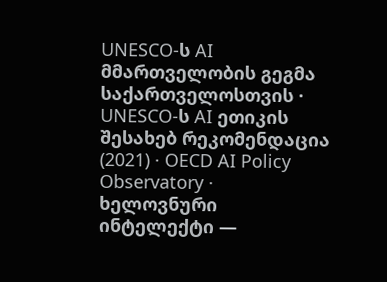UNESCO-ს AI მმართველობის გეგმა საქართველოსთვის · UNESCO-ს AI ეთიკის შესახებ რეკომენდაცია (2021) · OECD AI Policy Observatory · ხელოვნური ინტელექტი —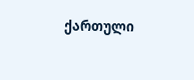ქართული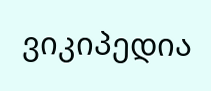ვიკიპედია